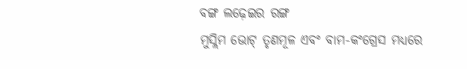ବଙ୍ଗ ଲଢ଼େଇର ରଙ୍ଗ
ମୁସ୍ଲିମ ଭୋଟ୍ ତୃଣମୂଳ ଏବଂ ବାମ-କଂଗ୍ରେସ ମଧ୍ୟରେ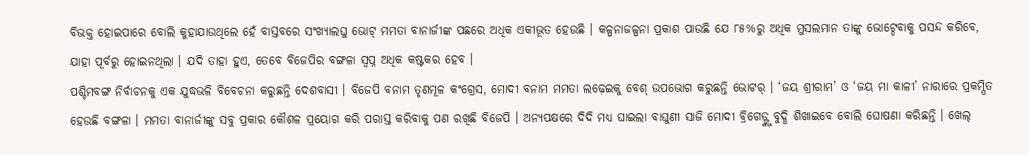ବିଭକ୍ତ ହୋଇପାରେ ବୋଲି କୁହାଯାଉଥିଲେ ହେଁ ବାସ୍ତବରେ ସଂଖ୍ୟାଲଘୁ ଭୋଟ୍ ମମତା ବାନାର୍ଜୀଙ୍କ ପଛରେ ଅଧିକ ଏକୀଭୂତ ହେଉଛି । କଳ୍ପନାଜଳ୍ପନା ପ୍ରକାଶ ପାଉଛି ଯେ ୮୫%ରୁ ଅଧିକ ମୁସଲମାନ ତାଙ୍କୁ ଭୋଟ୍ଦେବାକୁ ପସନ୍ଦ କରିବେ, ଯାହା ପୂର୍ବରୁ ହୋଇନଥିଲା । ଯଦି ତାହା ହୁଏ, ତେବେ ବିଜେପିର ବଙ୍ଗଳା ସ୍ୱପ୍ନ ଅଧିକ କଷ୍ଟକର ହେବ ।
ପଶ୍ଚିମବଙ୍ଗ ନିର୍ବାଚନକୁ ଏକ ଯୁଦ୍ଧଭଳି ବିବେଚନା କରୁଛନ୍ତି ଦେଶବାସୀ । ବିଜେପି ବନାମ ତୃଣମୂଳ କଂଗ୍ରେସ, ମୋଦୀ ବନାମ ମମତା ଲଢ଼େଇକୁ ବେଶ୍ ଉପଭୋଗ କରୁଛନ୍ତି ଭୋଟର୍ । ‘ଜୟ ଶ୍ରୀରାମ’ ଓ ‘ଜୟ ମା କାଳୀ’ ନାରାରେ ପ୍ରକମ୍ପିତ ହେଉଛି ବଙ୍ଗଳା । ମମତା ବାନାର୍ଜୀଙ୍କୁ ସବୁ ପ୍ରକାର କୌଶଳ ପ୍ରୟୋଗ କରି ପରାସ୍ତ କରିବାକୁ ପଣ ରଖିଛି ବିଜେପି । ଅନ୍ୟପକ୍ଷରେ ଦିଦି ମଧ୍ୟ ଘାଇଲା ବାଘୁଣୀ ସାଜି ମୋଦୀ ବ୍ରିଗେଡ୍ଙ୍କୁ ବୁଦ୍ଧି ଶିଖାଇବେ ବୋଲି ଘୋଷଣା କରିଛନ୍ତି । ଖେଲ୍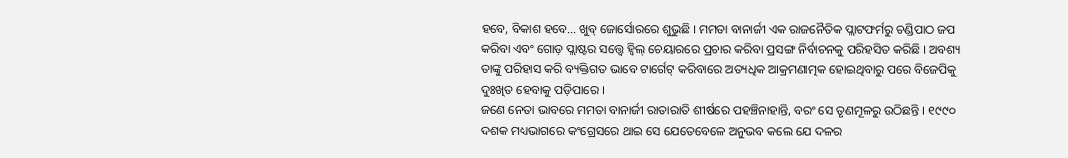ହବେ, ବିକାଶ ହବେ… ଖୁବ୍ ଜୋର୍ସୋରରେ ଶୁଭୁଛି । ମମତା ବାନାର୍ଜୀ ଏକ ରାଜନୈତିକ ପ୍ଲାଟଫର୍ମରୁ ଚଣ୍ଡିପାଠ ଜପ କରିବା ଏବଂ ଗୋଡ଼ ପ୍ଲାଷ୍ଟର ସତ୍ତ୍ୱେ ହ୍ୱିଲ୍ ଚେୟାରରେ ପ୍ରଚାର କରିବା ପ୍ରସଙ୍ଗ ନିର୍ବାଚନକୁ ପରିହସିତ କରିଛି । ଅବଶ୍ୟ ତାଙ୍କୁ ପରିହାସ କରି ବ୍ୟକ୍ତିଗତ ଭାବେ ଟାର୍ଗେଟ୍ କରିବାରେ ଅତ୍ୟଧିକ ଆକ୍ରମଣାତ୍ମକ ହୋଇଥିବାରୁ ପରେ ବିଜେପିକୁ ଦୁଃଖିତ ହେବାକୁ ପଡ଼ିପାରେ ।
ଜଣେ ନେତା ଭାବରେ ମମତା ବାନାର୍ଜୀ ରାତାରାତି ଶୀର୍ଷରେ ପହଞ୍ଚିନାହାନ୍ତି, ବରଂ ସେ ତୃଣମୂଳରୁ ଉଠିଛନ୍ତି । ୧୯୯୦ ଦଶକ ମଧ୍ୟଭାଗରେ କଂଗ୍ରେସରେ ଥାଇ ସେ ଯେତେବେଳେ ଅନୁଭବ କଲେ ଯେ ଦଳର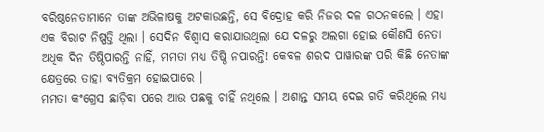ବରିଷ୍ଠନେତାମାନେ ତାଙ୍କ ଅଭିଳାଷକୁ ଅଟକାଉଛନ୍ତି, ସେ ବିଦ୍ରୋହ କରି ନିଜର ଦଳ ଗଠନକଲେ । ଏହା ଏକ ବିରାଟ ନିଷ୍ପତ୍ତି ଥିଲା । ସେଦିନ ବିଶ୍ୱାସ କରାଯାଉଥିଲା ଯେ ଦଳରୁ ଅଲଗା ହୋଇ କୌଣସି ନେତା ଅଧିକ ଦିନ ତିଷ୍ଠିପାରନ୍ତି ନାହିଁ, ମମତା ମଧ୍ୟ ତିଷ୍ଠି ନପାରନ୍ତି! କେବଳ ଶରଦ ପାୱାରଙ୍କ ପରି କିଛି ନେତାଙ୍କ କ୍ଷେତ୍ରରେ ତାହା ବ୍ୟତିକ୍ରମ ହୋଇପାରେ ।
ମମତା କଂଗ୍ରେସ ଛାଡ଼ିବା ପରେ ଆଉ ପଛକୁ ଚାହିଁ ନଥିଲେ । ଅଶାନ୍ତ ସମୟ ଦେଇ ଗତି କରିଥିଲେ ମଧ୍ୟ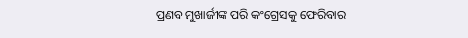ପ୍ରଣବ ମୁଖାର୍ଜୀଙ୍କ ପରି କଂଗ୍ରେସକୁ ଫେରିବାର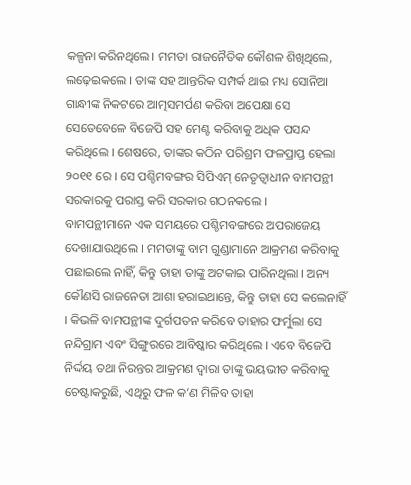କଳ୍ପନା କରିନଥିଲେ। ମମତା ରାଜନୈତିକ କୌଶଳ ଶିଖିଥିଲେ, ଲଢ଼େଇକଲେ । ତାଙ୍କ ସହ ଆନ୍ତରିକ ସମ୍ପର୍କ ଥାଇ ମଧ୍ୟ ସୋନିଆ ଗାନ୍ଧୀଙ୍କ ନିକଟରେ ଆତ୍ମସମର୍ପଣ କରିବା ଅପେକ୍ଷା ସେ ସେତେବେଳେ ବିଜେପି ସହ ମେଣ୍ଟ କରିବାକୁ ଅଧିକ ପସନ୍ଦ କରିଥିଲେ । ଶେଷରେ, ତାଙ୍କର କଠିନ ପରିଶ୍ରମ ଫଳପ୍ରାପ୍ତ ହେଲା ୨୦୧୧ ରେ । ସେ ପଶ୍ଚିମବଙ୍ଗର ସିପିଏମ୍ ନେତୃତ୍ୱାଧୀନ ବାମପନ୍ଥୀ ସରକାରକୁ ପରାସ୍ତ କରି ସରକାର ଗଠନକଲେ ।
ବାମପନ୍ଥୀମାନେ ଏକ ସମୟରେ ପଶ୍ଚିମବଙ୍ଗରେ ଅପରାଜେୟ ଦେଖାଯାଉଥିଲେ । ମମତାଙ୍କୁ ବାମ ଗୁଣ୍ଡାମାନେ ଆକ୍ରମଣ କରିବାକୁ ପଛାଇଲେ ନାହିଁ, କିନ୍ତୁ ତାହା ତାଙ୍କୁ ଅଟକାଇ ପାରିନଥିଲା । ଅନ୍ୟ କୌଣସି ରାଜନେତା ଆଶା ହରାଇଥାନ୍ତେ, କିନ୍ତୁ ତାହା ସେ କଲେନାହିଁ । କିଭଳି ବାମପନ୍ଥୀଙ୍କ ଦୁର୍ଗପତନ କରିବେ ତାହାର ଫର୍ମୁଲା ସେ ନନ୍ଦିଗ୍ରାମ ଏବଂ ସିଙ୍ଗୁରରେ ଆବିଷ୍କାର କରିଥିଲେ । ଏବେ ବିଜେପି ନିର୍ଦ୍ଦୟ ତଥା ନିରନ୍ତର ଆକ୍ରମଣ ଦ୍ୱାରା ତାଙ୍କୁ ଭୟଭୀତ କରିବାକୁ ଚେଷ୍ଟାକରୁଛି, ଏଥିରୁ ଫଳ କ’ଣ ମିଳିବ ତାହା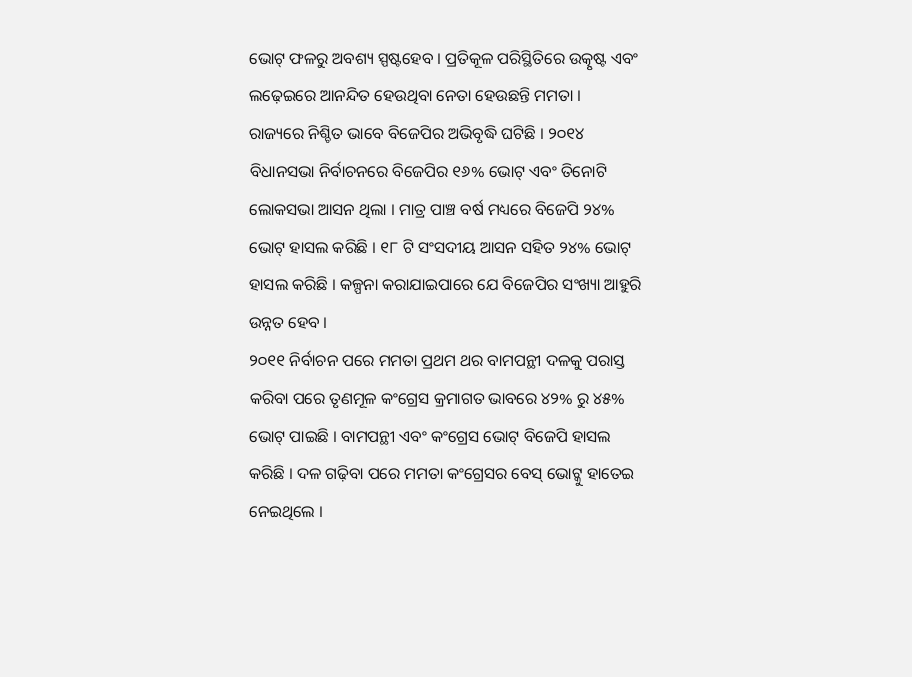ଭୋଟ୍ ଫଳରୁ ଅବଶ୍ୟ ସ୍ପଷ୍ଟହେବ । ପ୍ରତିକୂଳ ପରିସ୍ଥିତିରେ ଉତ୍କୃଷ୍ଟ ଏବଂ ଲଢ଼େଇରେ ଆନନ୍ଦିତ ହେଉଥିବା ନେତା ହେଉଛନ୍ତି ମମତା ।
ରାଜ୍ୟରେ ନିଶ୍ଚିତ ଭାବେ ବିଜେପିର ଅଭିବୃଦ୍ଧି ଘଟିଛି । ୨୦୧୪ ବିଧାନସଭା ନିର୍ବାଚନରେ ବିଜେପିର ୧୬% ଭୋଟ୍ ଏବଂ ତିନୋଟି ଲୋକସଭା ଆସନ ଥିଲା । ମାତ୍ର ପାଞ୍ଚ ବର୍ଷ ମଧ୍ୟରେ ବିଜେପି ୨୪% ଭୋଟ୍ ହାସଲ କରିଛି । ୧୮ ଟି ସଂସଦୀୟ ଆସନ ସହିତ ୨୪% ଭୋଟ୍ ହାସଲ କରିଛି । କଳ୍ପନା କରାଯାଇପାରେ ଯେ ବିଜେପିର ସଂଖ୍ୟା ଆହୁରି ଉନ୍ନତ ହେବ ।
୨୦୧୧ ନିର୍ବାଚନ ପରେ ମମତା ପ୍ରଥମ ଥର ବାମପନ୍ଥୀ ଦଳକୁ ପରାସ୍ତ କରିବା ପରେ ତୃଣମୂଳ କଂଗ୍ରେସ କ୍ରମାଗତ ଭାବରେ ୪୨% ରୁ ୪୫% ଭୋଟ୍ ପାଇଛି । ବାମପନ୍ଥୀ ଏବଂ କଂଗ୍ରେସ ଭୋଟ୍ ବିଜେପି ହାସଲ କରିଛି । ଦଳ ଗଢ଼ିବା ପରେ ମମତା କଂଗ୍ରେସର ବେସ୍ ଭୋଟ୍କୁ ହାତେଇ ନେଇଥିଲେ ।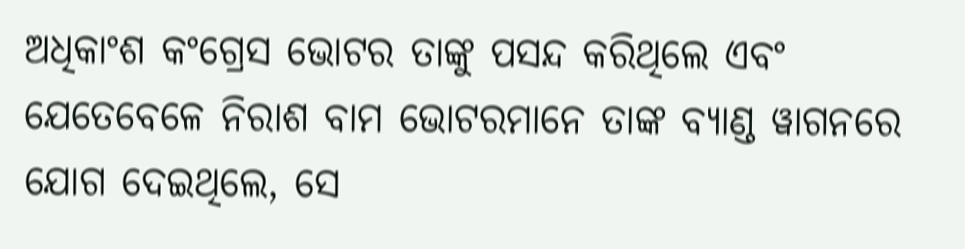ଅଧିକାଂଶ କଂଗ୍ରେସ ଭୋଟର ତାଙ୍କୁ ପସନ୍ଦ କରିଥିଲେ ଏବଂ ଯେତେବେଳେ ନିରାଶ ବାମ ଭୋଟରମାନେ ତାଙ୍କ ବ୍ୟାଣ୍ଡ ୱାଗନରେ ଯୋଗ ଦେଇଥିଲେ, ସେ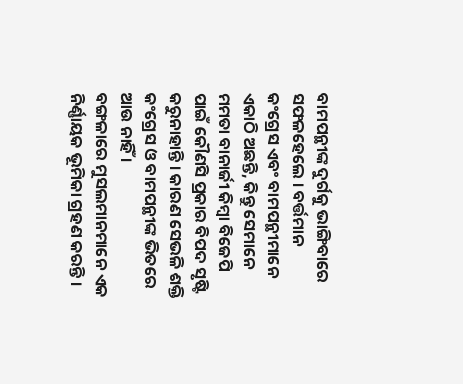ବାମପନ୍ଥୀଙ୍କ ଦୁର୍ଗକୁ ଭାଙ୍ଗିବାରେ ସଫଳହେଲେ । ବର୍ତ୍ତମାନ କଂଗ୍ରେସ ଏବଂ ବାମପନ୍ଥୀମାନେ ଏକାଠି ଅଛନ୍ତି, କିନ୍ତୁ ସେମାନେ ମମତା ବାନାର୍ଜୀ କିମ୍ବା ବିଜେପି ପାଇଁ କୌଣସି ପ୍ରକାର ବିପଦ ସୃଷ୍ଟି କରୁନାହାନ୍ତି । କାରଣ ସେଭଳି ଶକ୍ତି କଂଗ୍ରେସ ଓ ବାମପନ୍ଥୀଙ୍କ ଭିତରେ ଆଉ ନାହିଁ ।
ବଙ୍ଗଳାରେ ମୁସଲମାନମାନେ ଏକ ନିର୍ଣ୍ଣାୟକ ଭୂମିକା ଗ୍ରହଣ କରନ୍ତି ।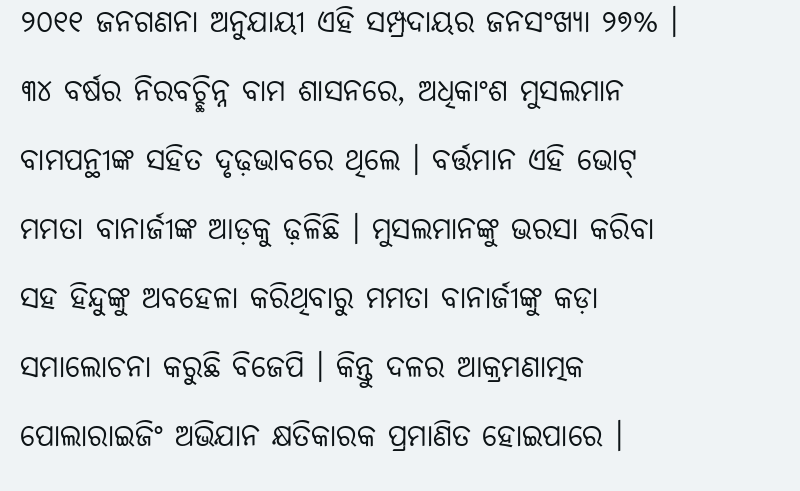୨୦୧୧ ଜନଗଣନା ଅନୁଯାୟୀ ଏହି ସମ୍ପ୍ରଦାୟର ଜନସଂଖ୍ୟା ୨୭% । ୩୪ ବର୍ଷର ନିରବଚ୍ଛିନ୍ନ ବାମ ଶାସନରେ, ଅଧିକାଂଶ ମୁସଲମାନ ବାମପନ୍ଥୀଙ୍କ ସହିତ ଦୃଢ଼ଭାବରେ ଥିଲେ । ବର୍ତ୍ତମାନ ଏହି ଭୋଟ୍ ମମତା ବାନାର୍ଜୀଙ୍କ ଆଡ଼କୁ ଢ଼ଳିଛି । ମୁସଲମାନଙ୍କୁ ଭରସା କରିବା ସହ ହିନ୍ଦୁଙ୍କୁ ଅବହେଳା କରିଥିବାରୁ ମମତା ବାନାର୍ଜୀଙ୍କୁ କଡ଼ା ସମାଲୋଚନା କରୁଛି ବିଜେପି । କିନ୍ତୁ ଦଳର ଆକ୍ରମଣାତ୍ମକ ପୋଲାରାଇଜିଂ ଅଭିଯାନ କ୍ଷତିକାରକ ପ୍ରମାଣିତ ହୋଇପାରେ ।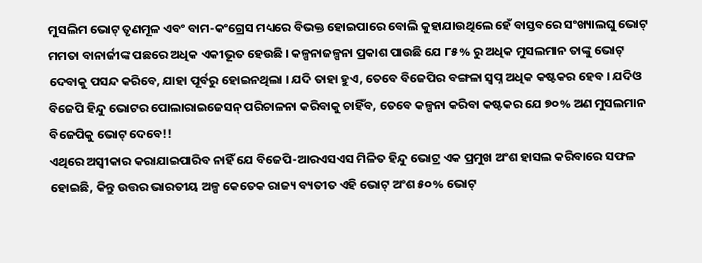ମୁସଲିମ ଭୋଟ୍ ତୃଣମୂଳ ଏବଂ ବାମ-କଂଗ୍ରେସ ମଧ୍ୟରେ ବିଭକ୍ତ ହୋଇପାରେ ବୋଲି କୁହାଯାଉଥିଲେ ହେଁ ବାସ୍ତବରେ ସଂଖ୍ୟାଲଘୁ ଭୋଟ୍ ମମତା ବାନାର୍ଜୀଙ୍କ ପଛରେ ଅଧିକ ଏକୀଭୂତ ହେଉଛି । କଳ୍ପନାଜଳ୍ପନା ପ୍ରକାଶ ପାଉଛି ଯେ ୮୫% ରୁ ଅଧିକ ମୁସଲମାନ ତାଙ୍କୁ ଭୋଟ୍ ଦେବାକୁ ପସନ୍ଦ କରିବେ, ଯାହା ପୂର୍ବରୁ ହୋଇନଥିଲା । ଯଦି ତାହା ହୁଏ, ତେବେ ବିଜେପିର ବଙ୍ଗଳା ସ୍ୱପ୍ନ ଅଧିକ କଷ୍ଟକର ହେବ । ଯଦିଓ ବିଜେପି ହିନ୍ଦୁ ଭୋଟର ପୋଲାରାଇଜେସନ୍ ପରିଚାଳନା କରିବାକୁ ଚାହିଁବ, ତେବେ କଳ୍ପନା କରିବା କଷ୍ଟକର ଯେ ୭୦% ଅଣ ମୁସଲମାନ ବିଜେପିକୁ ଭୋଟ୍ ଦେବେ!!
ଏଥିରେ ଅସ୍ୱୀକାର କରାଯାଇପାରିବ ନାହିଁ ଯେ ବିଜେପି-ଆରଏସଏସ ମିଳିତ ହିନ୍ଦୁ ଭୋଟ୍ର ଏକ ପ୍ରମୁଖ ଅଂଶ ହାସଲ କରିବାରେ ସଫଳ ହୋଇଛି, କିନ୍ତୁ ଉତ୍ତର ଭାରତୀୟ ଅଳ୍ପ କେତେକ ରାଜ୍ୟ ବ୍ୟତୀତ ଏହି ଭୋଟ୍ ଅଂଶ ୫୦% ଭୋଟ୍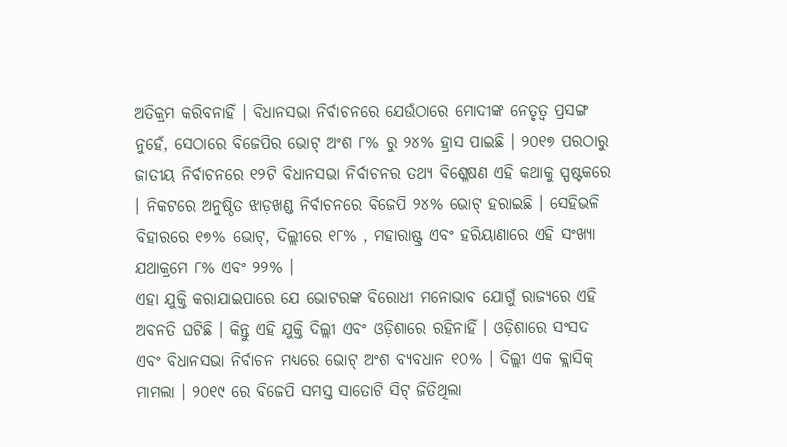ଅତିକ୍ରମ କରିବନାହିଁ । ବିଧାନସଭା ନିର୍ବାଚନରେ ଯେଉଁଠାରେ ମୋଦୀଙ୍କ ନେତୃତ୍ୱ ପ୍ରସଙ୍ଗ ନୁହେଁ, ସେଠାରେ ବିଜେପିର ଭୋଟ୍ ଅଂଶ ୮% ରୁ ୨୪% ହ୍ରାସ ପାଇଛି । ୨୦୧୭ ପରଠାରୁ ଜାତୀୟ ନିର୍ବାଚନରେ ୧୨ଟି ବିଧାନସଭା ନିର୍ବାଚନର ତଥ୍ୟ ବିଶ୍ଳେଷଣ ଏହି କଥାକୁ ସ୍ପଷ୍ଟକରେ । ନିକଟରେ ଅନୁଷ୍ଠିତ ଝାଡ଼ଖଣ୍ଡ ନିର୍ବାଚନରେ ବିଜେପି ୨୪% ଭୋଟ୍ ହରାଇଛି । ସେହିଭଳି ବିହାରରେ ୧୭% ଭୋଟ୍, ଦିଲ୍ଲୀରେ ୧୮% , ମହାରାଷ୍ଟ୍ର ଏବଂ ହରିୟାଣାରେ ଏହି ସଂଖ୍ୟା ଯଥାକ୍ରମେ ୮% ଏବଂ ୨୨% ।
ଏହା ଯୁକ୍ତି କରାଯାଇପାରେ ଯେ ଭୋଟରଙ୍କ ବିରୋଧୀ ମନୋଭାବ ଯୋଗୁଁ ରାଜ୍ୟରେ ଏହି ଅବନତି ଘଟିଛି । କିନ୍ତୁ ଏହି ଯୁକ୍ତି ଦିଲ୍ଲୀ ଏବଂ ଓଡ଼ିଶାରେ ରହିନାହିଁ । ଓଡ଼ିଶାରେ ସଂସଦ ଏବଂ ବିଧାନସଭା ନିର୍ବାଚନ ମଧ୍ୟରେ ଭୋଟ୍ ଅଂଶ ବ୍ୟବଧାନ ୧୦% । ଦିଲ୍ଲୀ ଏକ କ୍ଲାସିକ୍ ମାମଲା । ୨୦୧୯ ରେ ବିଜେପି ସମସ୍ତ ସାତୋଟି ସିଟ୍ ଜିତିଥିଲା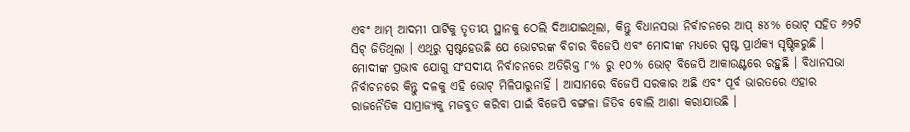ଏବଂ ଆମ୍ ଆଦମୀ ପାର୍ଟିକୁ ତୃତୀୟ ସ୍ଥାନକୁ ଠେଲି ଦିଆଯାଇଥିଲା, କିନ୍ତୁ ବିଧାନସଭା ନିର୍ବାଚନରେ ଆପ୍ ୫୪% ଭୋଟ୍ ସହିତ ୬୨ଟି ସିଟ୍ ଜିତିଥିଲା । ଏଥିରୁ ସ୍ପଷ୍ଟହେଉଛି ଯେ ଭୋଟରଙ୍କ ବିଚାର ବିଜେପି ଏବଂ ମୋଦୀଙ୍କ ମଧ୍ୟରେ ସ୍ପଷ୍ଟ ପ୍ରାର୍ଥକ୍ୟ ସୃଷ୍ଟିକରୁଛି । ମୋଦୀଙ୍କ ପ୍ରଭାବ ଯୋଗୁ ସଂସଦୀୟ ନିର୍ବାଚନରେ ଅତିରିକ୍ତ ୮% ରୁ ୧୦% ଭୋଟ୍ ବିଜେପି ଆକାଉଣ୍ଟରେ ରହୁଛି । ବିଧାନସଭା ନିର୍ବାଚନରେ କିନ୍ତୁ ଦଳକୁ ଏହି ଭୋଟ୍ ମିଳିପାରୁନାହିଁ । ଆସାମରେ ବିଜେପି ସରକାର ଅଛି ଏବଂ ପୂର୍ବ ଭାରତରେ ଏହାର ରାଜନୈତିକ ସାମ୍ରାଜ୍ୟକୁ ମଜବୁତ କରିବା ପାଇଁ ବିଜେପି ବଙ୍ଗଳା ଜିତିବ ବୋଲି ଆଶା କରାଯାଉଛି ।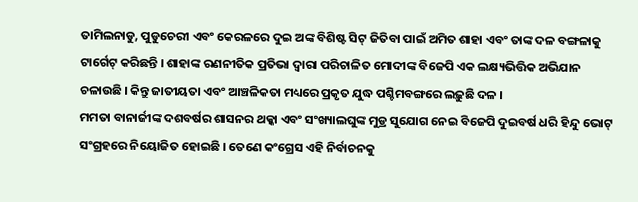ତାମିଲନାଡୁ, ପୁଡୁଚେରୀ ଏବଂ କେରଳରେ ଦୁଇ ଅଙ୍କ ବିଶିଷ୍ଟ ସିଟ୍ ଜିତିବା ପାଇଁ ଅମିତ ଶାହା ଏବଂ ତାଙ୍କ ଦଳ ବଙ୍ଗଳାକୁ ଟାର୍ଗେଟ୍ କରିଛନ୍ତି । ଶାହାଙ୍କ ରଣନୀତିକ ପ୍ରତିଭା ଦ୍ୱାରା ପରିଚାଳିତ ମୋଦୀଙ୍କ ବିଜେପି ଏକ ଲକ୍ଷ୍ୟଭିତ୍ତିକ ଅଭିଯାନ ଚଳାଉଛି । କିନ୍ତୁ ଜାତୀୟତା ଏବଂ ଆଞ୍ଚଳିକତା ମଧ୍ୟରେ ପ୍ରକୃତ ଯୁଦ୍ଧ ପଶ୍ଚିମବଙ୍ଗରେ ଲଢ଼ୁଛି ଦଳ ।
ମମତା ବାନାର୍ଜୀଙ୍କ ଦଶବର୍ଷର ଶାସନର ଥକ୍କା ଏବଂ ସଂଖ୍ୟାଲଘୁଙ୍କ ମୁଡ୍ର ସୁଯୋଗ ନେଇ ବିଜେପି ଦୁଇବର୍ଷ ଧରି ହିନ୍ଦୁ ଭୋଟ୍ ସଂଗ୍ରହରେ ନିୟୋଜିତ ହୋଇଛି । ତେଣେ କଂଗ୍ରେସ ଏହି ନିର୍ବାଚନକୁ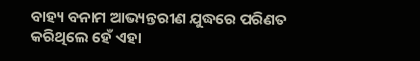ବାହ୍ୟ ବନାମ ଆଭ୍ୟନ୍ତରୀଣ ଯୁଦ୍ଧରେ ପରିଣତ କରିଥିଲେ ହେଁ ଏହା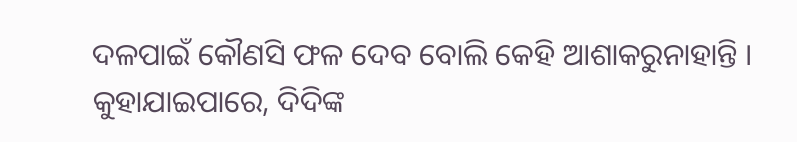ଦଳପାଇଁ କୌଣସି ଫଳ ଦେବ ବୋଲି କେହି ଆଶାକରୁନାହାନ୍ତି । କୁହାଯାଇପାରେ, ଦିଦିଙ୍କ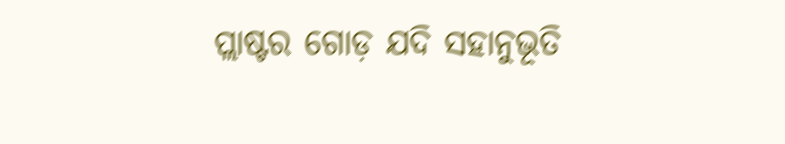ପ୍ଲାଷ୍ଟର ଗୋଡ଼ ଯଦି ସହାନୁଭୂତି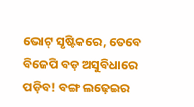ଭୋଟ୍ ସୃଷ୍ଟିକରେ, ତେବେ ବିଜେପି ବଡ଼ ଅସୁବିଧାରେ ପଡ଼ିବ! ବଙ୍ଗ ଲଢ଼େଇର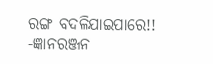ରଙ୍ଗ ବଦଳିଯାଇପାରେ!!
-ଜ୍ଞାନରଞ୍ଜନ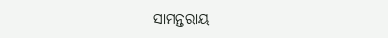ସାମନ୍ତରାୟ